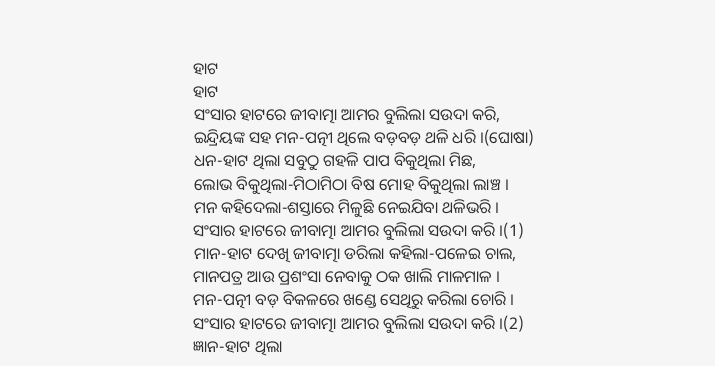ହାଟ
ହାଟ
ସଂସାର ହାଟରେ ଜୀବାତ୍ମା ଆମର ବୁଲିଲା ସଉଦା କରି,
ଇନ୍ଦ୍ରିୟଙ୍କ ସହ ମନ-ପତ୍ନୀ ଥିଲେ ବଡ଼ବଡ଼ ଥଳି ଧରି ।(ଘୋଷା)
ଧନ-ହାଟ ଥିଲା ସବୁଠୁ ଗହଳି ପାପ ବିକୁଥିଲା ମିଛ,
ଲୋଭ ବିକୁଥିଲା-ମିଠାମିଠା ବିଷ ମୋହ ବିକୁଥିଲା ଲାଞ୍ଚ ।
ମନ କହିଦେଲା-ଶସ୍ତାରେ ମିଳୁଛି ନେଇଯିବା ଥଳିଭରି ।
ସଂସାର ହାଟରେ ଜୀବାତ୍ମା ଆମର ବୁଲିଲା ସଉଦା କରି ।(1)
ମାନ-ହାଟ ଦେଖି ଜୀବାତ୍ମା ଡରିଲା କହିଲା-ପଳେଇ ଚାଲ,
ମାନପତ୍ର ଆଉ ପ୍ରଶଂସା ନେବାକୁ ଠକ ଖାଲି ମାଳମାଳ ।
ମନ-ପତ୍ନୀ ବଡ଼ ବିକଳରେ ଖଣ୍ଡେ ସେଥିରୁ କରିଲା ଚୋରି ।
ସଂସାର ହାଟରେ ଜୀବାତ୍ମା ଆମର ବୁଲିଲା ସଉଦା କରି ।(2)
ଜ୍ଞାନ-ହାଟ ଥିଲା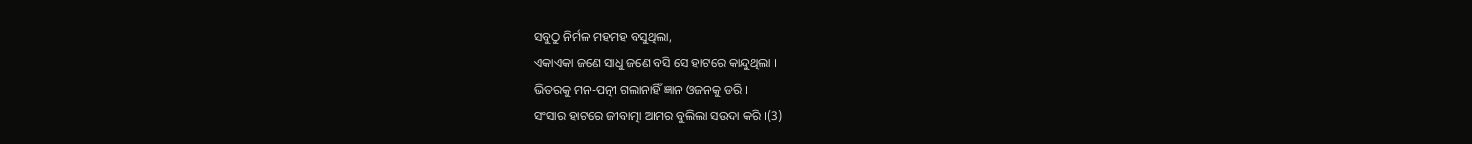ସବୁଠୁ ନିର୍ମଳ ମହମହ ବସୁଥିଲା,
ଏକାଏକା ଜଣେ ସାଧୁ ଜଣେ ବସି ସେ ହାଟରେ କାନ୍ଦୁଥିଲା ।
ଭିତରକୁ ମନ-ପତ୍ନୀ ଗଲାନାହିଁ ଜ୍ଞାନ ଓଜନକୁ ଡରି ।
ସଂସାର ହାଟରେ ଜୀବାତ୍ମା ଆମର ବୁଲିଲା ସଉଦା କରି ।(3)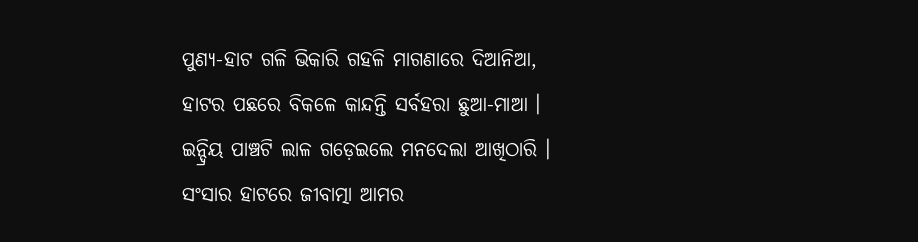ପୁଣ୍ୟ-ହାଟ ଗଳି ଭିକାରି ଗହଳି ମାଗଣାରେ ଦିଆନିଆ,
ହାଟର ପଛରେ ବିକଳେ କାନ୍ଦନ୍ତି ସର୍ବହରା ଛୁଆ-ମାଆ ।
ଇନ୍ଦ୍ରିୟ ପାଞ୍ଚଟି ଲାଳ ଗଡ଼େଇଲେ ମନଦେଲା ଆଖିଠାରି ।
ସଂସାର ହାଟରେ ଜୀବାତ୍ମା ଆମର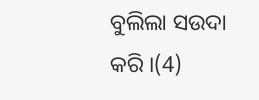ବୁଲିଲା ସଉଦା କରି ।(4)